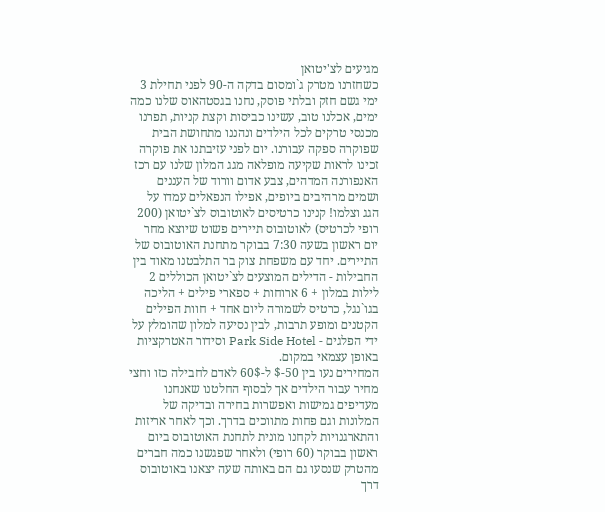מגיעים לצ'יטואן
כשחזרנו מטרק ג`ומסום בדקה ה-90 לפני תחילת 3 ימי גשם חזק ובלתי פוסק, נחנו בגסטהאוס שלנו כמה ימים, אכלנו טוב, עשינו כביסות וקצת קניות, תפרנו מכנסי טרקים לכל הילדים ונהננו מתחושת הבית שפוקרה ספקה עבורנו. יום לפני עזיבתנו את פוקרה זכינו לראות שקיעה מופלאה מגג המלון שלנו עם רכז האנפורנה המדהים, צבע אדום וורוד של העננים ושמים מרהיבים ביופים, אפילו הנפאלים עמדו על הגג וצלמו! קנינו כרטיסים לאוטובוס לצ`יטואן (200 רופי לכרטיס) לאוטובוס תיירים פשוט שיוצא מחר יום ראשון בשעה 7:30 בבוקר מתחנת האוטובוס של התיירים. יחד עם משפחת צוק בר התלבטנו מאוד בין החבילות - הדילים המוצעים לצ`יטואן הכוללים 2 לילות במלון + 6 ארוחות + ספארי פילים + הליכה בגו`נגל, כרטיס לשמורה ליום אחד + חוות הפילים הקטנים ומופע תרבות, לבין נסיעה למלון שהומלץ על ידי הפלגים - Park Side Hotel וסידור האטרקציות באופן עצמאי במקום.
המחירים נעו בין 50-$ ל-60$ לאדם לחבילה כזו וחצי מחיר עבור הילדים אך לבסוף החלטנו שאנחנו מעדיפים גמישות ואפשרות בחירה ובדיקה של המלונות וגם פחות מתווכים בדרך. וכך לאחר אריזות והתארגנויות לקחנו מונית לתחנת האוטובוס ביום ראשון בבוקר (60 רופי) ולאחר שפגשנו כמה חברים מהטרק שנסעו גם הם באותה שעה יצאנו באוטובוס דרך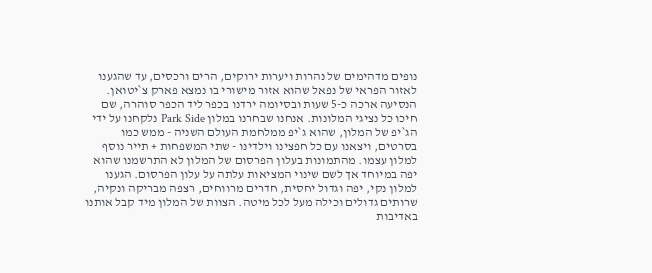נופים מדהימים של נהרות ויערות ירוקים, הרים ורכסים, עד שהגענו לאזור הפראי של נפאל שהוא אזור מישורי בו נמצא פארק צ`יטואן.
הנסיעה ארכה כ-5 שעות ובסיומה ירדנו בכפר ליד הכפר סוהרה, שם חיכו כל נציגי המלונות. אנחנו שבחרנו במלון Park Side נלקחנו על ידי הג`יפ של המלון, שהוא ג`יפ ממלחמת העולם השניה - ממש כמו בסרטים, ויצאנו עם כל חפצינו וילדינו - שתי המשפחות + תייר נוסף למלון עצמו. מהתמונות בעלון הפרסום של המלון לא התרשמנו שהוא יפה במיוחד אך לשם שינוי המציאות עלתה על עלון הפרסום. הגענו למלון נקי, יפה וגדול יחסית, חדרים מרווחים, רצפה מבריקה ונקיה, שרותים גדולים וכילה מעל לכל מיטה. הצוות של המלון מיד קבל אותנו באדיבות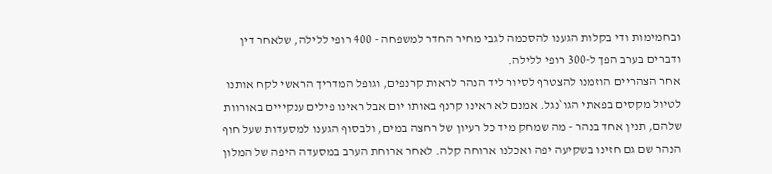ובחמימות ודי בקלות הגענו להסכמה לגבי מחיר החדר למשפחה - 400 רופי ללילה, שלאחר דין ודברים בערב הפך ל-300 רופי ללילה.
אחר הצהריים הוזמנו להצטרף לסיור ליד הנהר לראות קרנפים, וגופל המדריך הראשי לקח אותנו לטיול מקסים בפאתי הגו`נגל. אמנם לא ראינו קרנף באותו יום אבל ראינו פילים ענקייים באורוות שלהם, תנין אחד בנהר - מה שמחק מיד כל רעיון של רחצה במים, ולבסוף הגענו למסעדות שעל חוף הנהר שם גם חזינו בשקיעה יפה ואכלנו ארוחה קלה. לאחר ארוחת הערב במסעדה היפה של המלון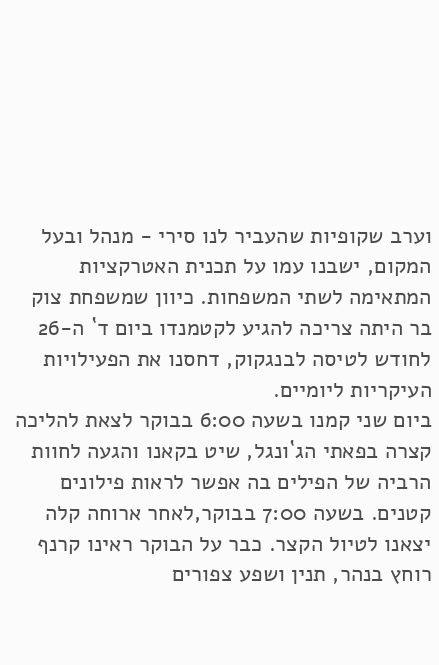וערב שקופיות שהעביר לנו סירי - מנהל ובעל המקום, ישבנו עמו על תכנית האטרקציות המתאימה לשתי המשפחות. כיוון שמשפחת צוק בר היתה צריכה להגיע לקטמנדו ביום ד` ה-26 לחודש לטיסה לבנגקוק, דחסנו את הפעילויות העיקריות ליומיים.
ביום שני קמנו בשעה 6:00 בבוקר לצאת להליכה קצרה בפאתי הג`ונגל, שיט בקאנו והגעה לחוות הרביה של הפילים בה אפשר לראות פילונים קטנים. בשעה 7:00 בבוקר,לאחר ארוחה קלה יצאנו לטיול הקצר. כבר על הבוקר ראינו קרנף רוחץ בנהר, תנין ושפע צפורים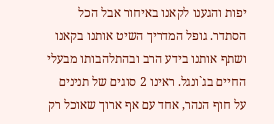יפות והגענו לקאנו באיחור אבל הכל הסתדר. גופל המדריך השיט אותנו בקאנו ושתף אותנו בידע הרב ובהתלהבותו מבעלי החיים בג`ונגל. ראינו 2 סוגים של תנינים על חוף הנהר, אחד עם אף ארוך שאוכל רק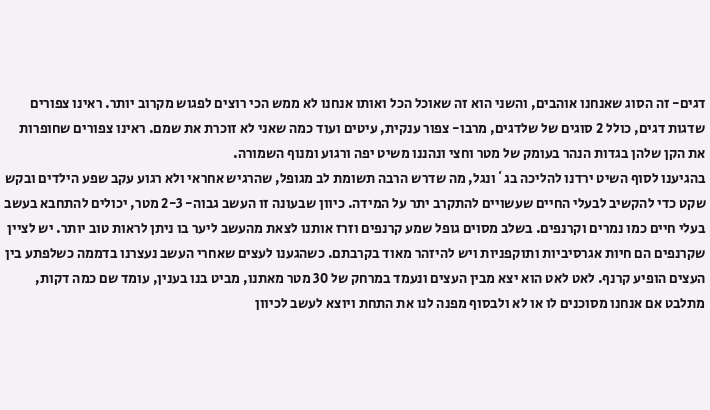דגים- זה הסוג שאנחנו אוהבים, והשני הוא זה שאוכל הכל ואותו אנחנו לא ממש הכי רוצים לפגוש מקרוב יותר. ראינו צפורים שדגות דגים, כולל 2 סוגים של שלדגים, מרבו- צפור ענקית, עיטים ועוד כמה שאני לא זוכרת את שמם. ראינו צפורים שחופרות את הקן שלהן בגדות הנהר בעומק של מטר וחצי ונהננו משיט יפה ורגוע ומנוף השמורה.
בהגיענו לסוף השיט ירדנו להליכה בג`ונגל, מה שדרש הרבה תשומת לב מגופל, שהרגיש אחראי ולא רגוע עקב שפע הילדים ובקש שקט כדי להקשיב לבעלי החיים שעשויים להתקרב יתר על המידה. כיוון שבעונה זו העשב גבוה- 2-3 מטר, יכולים להתחבא בעשב בעלי חיים כמו נמרים וקרנפים. בשלב מסוים גופל שמע קרנפים וזרז אותנו לצאת מהעשב ליער בו ניתן לראות טוב יותר. יש לציין שקרנפים הם חיות אגרסיביות ותוקפניות ויש להיזהר מאוד בקרבתם. כשהגענו לעצים שאחרי העשב נעצרנו בדממה כשלפתע בין העצים הופיע קרנף. לאט לאט הוא יצא מבין העצים ונעמד במרחק של 30 מטר מאתנו, מביט בנו בענין, עומד שם כמה דקות, מתלבט אם אנחנו מסוכנים לו או לא ולבסוף מפנה לנו את התחת ויוצא לעשב לכיוון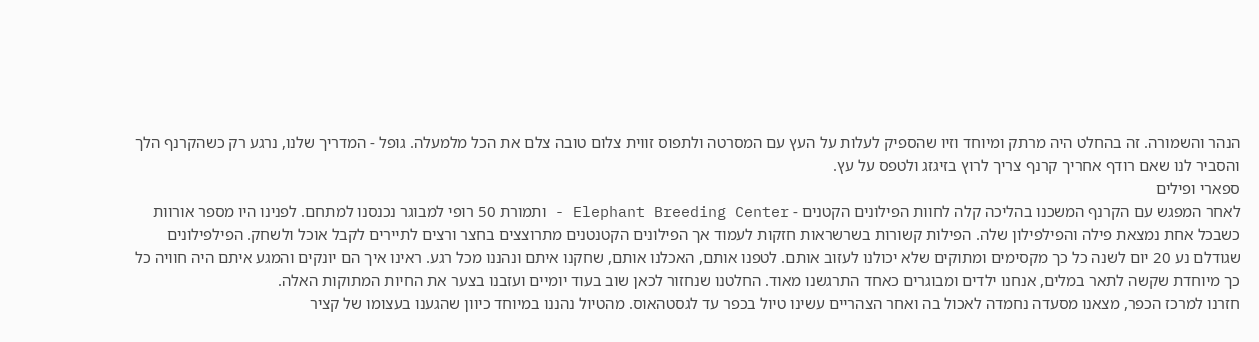הנהר והשמורה. זה בהחלט היה מרתק ומיוחד וזיו שהספיק לעלות על העץ עם המסרטה ולתפוס זווית צלום טובה צלם את הכל מלמעלה. גופל - המדריך שלנו, נרגע רק כשהקרנף הלך והסביר לנו שאם רודף אחריך קרנף צריך לרוץ בזיגזג ולטפס על עץ.
ספארי ופילים
לאחר המפגש עם הקרנף המשכנו בהליכה קלה לחוות הפילונים הקטנים - Elephant Breeding Center - ותמורת 50 רופי למבוגר נכנסנו למתחם. לפנינו היו מספר אורוות כשבכל אחת נמצאת פילה והפילפילון שלה. הפילות קשורות בשרשראות חזקות לעמוד אך הפילונים הקטנטנים מתרוצצים בחצר ורצים לתיירים לקבל אוכל ולשחק. הפילפילונים שגודלם נע 20 יום לשנה כל כך מקסימים ומתוקים שלא יכולנו לעזוב אותם. לטפנו אותם, האכלנו אותם, שחקנו איתם ונהננו מכל רגע. ראינו איך הם יונקים והמגע איתם היה חוויה כל כך מיוחדת שקשה לתאר במלים, אנחנו ילדים ומבוגרים כאחד התרגשנו מאוד. החלטנו שנחזור לכאן שוב בעוד יומיים ועזבנו בצער את החיות המתוקות האלה.
חזרנו למרכז הכפר, מצאנו מסעדה נחמדה לאכול בה ואחר הצהריים עשינו טיול בכפר עד לגסטהאוס. מהטיול נהננו במיוחד כיוון שהגענו בעצומו של קציר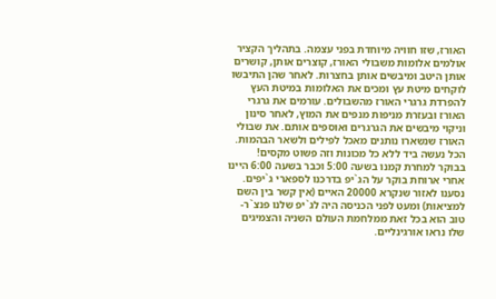האורז, שזו חוויה מיוחדת בפני עצמה. בתהליך הקציר אולמים אלומות משבולי האורז, קוצרים אותן, קושרים אותן היטב ומיבשים אותן בחצרות. לאחר שהן התיבשו לוקחים מיטת עץ ומכים את האלומות במיטת העץ להפרדת גרגרי האורז מהשבולים. עורמים את גרגרי האורז ובעזרת מניפות מנפים את המוץ, לאחר סינון וניקוי מיבשים את הגרגרים ואוספים אותם. את שבולי האורז שנשארו נותנים מאכל לפילים ולשאר הבהמות. הכל נעשה ביד ללא כל מכונות וזה פשוט מקסים!
בבוקר למחרת קמנו בשעה 5:00 וכבר בשעה 6:00 היינו אחרי ארוחת בוקר על הג`יפ בדרכנו לספארי ג`יפים. נסענו לאזור שנקרא 20000 האיים (אין קשר בין השם למציאות) ומעט לפני הכניסה היה לג`יפ שלנו פנצ`ר- טוב הוא בכל זאת ממלחמת העולם השניה והצמיגים שלו נראו אורגינליים.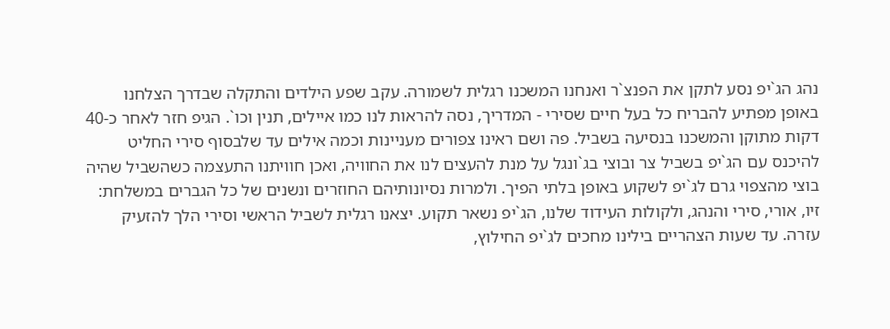נהג הג`יפ נסע לתקן את הפנצ`ר ואנחנו המשכנו רגלית לשמורה. עקב שפע הילדים והתקלה שבדרך הצלחנו באופן מפתיע להבריח כל בעל חיים שסירי - המדריך, נסה להראות לנו כמו איילים, תנין וכו`. הגיפ חזר לאחר כ-40 דקות מתוקן והמשכנו בנסיעה בשביל. פה ושם ראינו צפורים מעניינות וכמה אילים עד שלבסוף סירי החליט להיכנס עם הג`יפ בשביל צר ובוצי בג`ונגל על מנת להעצים לנו את החוויה, ואכן חוויתנו התעצמה כשהשביל שהיה בוצי מהצפוי גרם לג`יפ לשקוע באופן בלתי הפיך. ולמרות נסיונותיהם החוזרים ונשנים של כל הגברים במשלחת: זיו, אורי, סירי והנהג, ולקולות העידוד שלנו, הג`יפ נשאר תקוע. יצאנו רגלית לשביל הראשי וסירי הלך להזעיק עזרה. עד שעות הצהריים בילינו מחכים לג`יפ החילוץ,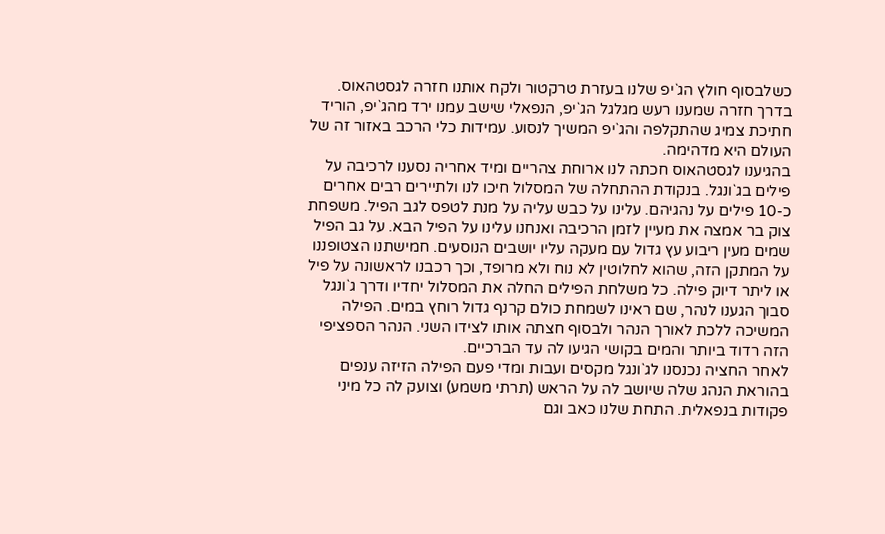כשלבסוף חולץ הג`יפ שלנו בעזרת טרקטור ולקח אותנו חזרה לגסטהאוס. בדרך חזרה שמענו רעש מגלגל הג`יפ, הנפאלי שישב עמנו ירד מהג`יפ, הוריד חתיכת צמיג שהתקלפה והג`יפ המשיך לנסוע. עמידות כלי הרכב באזור זה של העולם היא מדהימה.
בהגיענו לגסטהאוס חכתה לנו ארוחת צהריים ומיד אחריה נסענו לרכיבה על פילים בג`ונגל. בנקודת ההתחלה של המסלול חיכו לנו ולתיירים רבים אחרים כ-10 פילים על נהגיהם. עלינו על כבש עליה על מנת לטפס לגב הפיל. משפחת צוק בר אמצה את מעיין לזמן הרכיבה ואנחנו עלינו על הפיל הבא. על גב הפיל שמים מעין ריבוע עץ גדול עם מעקה עליו יושבים הנוסעים. חמישתנו הצטופננו על המתקן הזה, שהוא לחלוטין לא נוח ולא מרופד, וכך רכבנו לראשונה על פיל או ליתר דיוק פילה. כל משלחת הפילים החלה את המסלול יחדיו ודרך ג`ונגל סבוך הגענו לנהר, שם ראינו לשמחת כולם קרנף גדול רוחץ במים. הפילה המשיכה ללכת לאורך הנהר ולבסוף חצתה אותו לצידו השני. הנהר הספציפי הזה רדוד ביותר והמים בקושי הגיעו לה עד הברכיים.
לאחר החציה נכנסנו לג`ונגל מקסים ועבות ומדי פעם הפילה הזיזה ענפים בהוראת הנהג שלה שיושב לה על הראש (תרתי משמע) וצועק לה כל מיני פקודות בנפאלית. התחת שלנו כאב וגם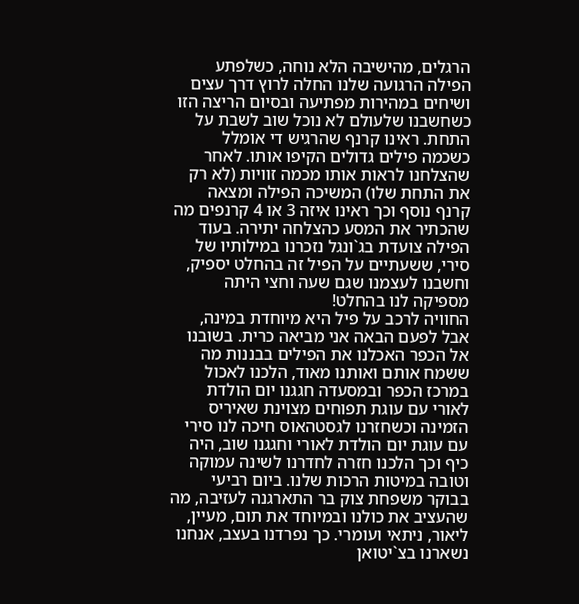הרגלים, מהישיבה הלא נוחה, כשלפתע הפילה הרגועה שלנו החלה לרוץ דרך עצים ושיחים במהירות מפתיעה ובסיום הריצה הזו כשחשבנו שלעולם לא נוכל שוב לשבת על התחת. ראינו קרנף שהרגיש די אומלל כשכמה פילים גדולים הקיפו אותו. לאחר שהצלחנו לראות אותו מכמה זוויות (לא רק את התחת שלו) המשיכה הפילה ומצאה קרנף נוסף וכך ראינו איזה 3 או 4 קרנפים מה שהכתיר את המסע כהצלחה יתירה. בעוד הפילה צועדת בג`ונגל נזכרנו במילותיו של סירי, ששעתיים על הפיל זה בהחלט יספיק, וחשבנו לעצמנו שגם שעה וחצי היתה מספיקה לנו בהחלט!
החוויה לרכב על פיל היא מיוחדת במינה, אבל לפעם הבאה אני מביאה כרית. בשובנו אל הכפר האכלנו את הפילים בבננות מה ששמח אותם ואותנו מאוד, הלכנו לאכול במרכז הכפר ובמסעדה חגגנו יום הולדת לאורי עם עוגת תפוחים מצוינת שאיריס הזמינה וכשחזרנו לגסטהאוס חיכה לנו סירי עם עוגת יום הולדת לאורי וחגגנו שוב, היה כיף וכך הלכנו חזרה לחדרנו לשינה עמוקה וטובה במיטות הרכות שלנו. ביום רביעי בבוקר משפחת צוק בר התארגנה לעזיבה, מה שהעציב את כולנו ובמיוחד את תום, מעיין, ליאור, ניתאי ועומרי. כך נפרדנו בעצב, אנחנו נשארנו בצ`יטואן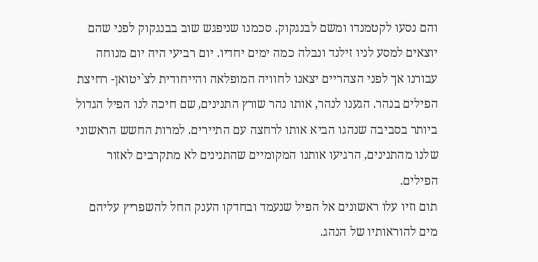והם נסעו לקטמנדו ומשם לבנגקוק. סכמנו שניפגש שוב בבנגקוק לפני שהם יוצאים למסע לניו זילנד ונבלה כמה ימים יחדיו. יום רביעי היה יום מנוחה עבורנו אך לפני הצהריים יצאנו לחוויה המופלאה והייחודית לצ`יטואן- רחיצת הפילים בנהר. הגענו לנהר, אותו נהר שורץ התנינים, שם חיכה לנו הפיל הגדול ביותר בסביבה שנהגו הביא אותו לרחצה עם התיירים. למרות החשש הראשוני שלנו מהתנינים, הרגיעו אותנו המקומיים שהתנינים לא מתקרבים לאזור הפילים.
תום וזיו עלו ראשונים אל הפיל שנעמד ובחדקו הענק החל להשפריץ עליהם מים להוראותיו של הנהג.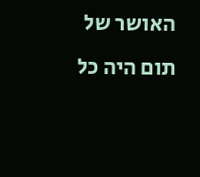האושר של תום היה כל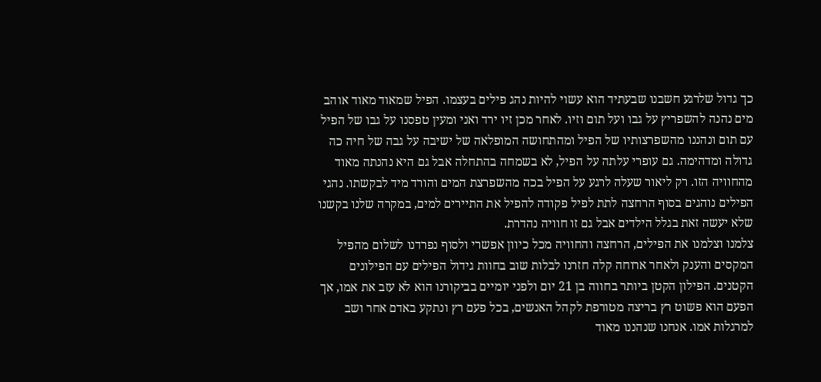כך גדול שלרגע חשבנו שבעתיד הוא עשוי להיות נהג פילים בעצמו. הפיל שמאוד מאוד אוהב מים נהנה להשפריץ על גבו ועל תום וזיו. לאחר מכן זיו ירד ואני ומעין טפסנו על גבו של הפיל עם תום ונהננו מהשפרצותיו של הפיל ומהתחושה המופלאה של ישיבה על גבה של חיה כה גדולה ומדהימה. גם עופרי עלתה על הפיל, לא בשמחה בהתחלה אבל גם היא נהנתה מאוד מהחוויה הזו. רק ליאור שעלה לרגע על הפיל בכה מהשפרצת המים והורד מיד לבקשתו. נהגי הפילים נוהגים בסוף הרחצה לתת לפיל פקודה להפיל את התיירים למים, במקרה שלנו בקשנו שלא יעשה זאת בגלל הילדים אבל גם זו חוויה נהדרת.
צלמנו וצלמנו את הפילים, הרחצה והחוויה מכל כיוון אפשרי ולסוף נפרדנו לשלום מהפיל המקסים והענק ולאחר ארוחה קלה חזרנו לבלות שוב בחוות גידול הפילים עם הפילונים הקטנים. הפילון הקטן ביותר בחווה בן 21 יום ולפני יומיים בביקורנו הוא לא עזב את אמו, אך הפעם הוא פשוט רץ בריצה מטורפת לקהל האנשים, בכל פעם רץ ונתקע באדם אחר ושב למרגלות אמו. אנחנו שנהננו מאוד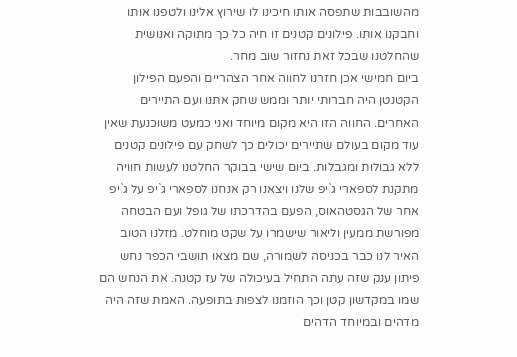מהשובבות שתפסה אותו חיכינו לו שירוץ אלינו ולטפנו אותו וחבקנו אותו. פילונים קטנים זו חיה כל כך מתוקה ואנושית שהחלטנו שבכל זאת נחזור שוב מחר.
ביום חמישי אכן חזרנו לחווה אחר הצהריים והפעם הפילון הקטנטן היה חברותי יותר וממש שחק אתנו ועם התיירים האחרים. החווה הזו היא מקום מיוחד ואני כמעט משוכנעת שאין עוד מקום בעולם שתיירים יכולים כך לשחק עם פילונים קטנים ללא גבולות ומגבלות. ביום שישי בבוקר החלטנו לעשות חוויה מתקנת לספארי ג`יפ שלנו ויצאנו רק אנחנו לספארי ג`יפ על ג`יפ אחר של הגסטהאוס, הפעם בהדרכתו של גופל ועם הבטחה מפורשת ממעין וליאור שישמרו על שקט מוחלט. מזלנו הטוב האיר לנו כבר בכניסה לשמורה, שם מצאו תושבי הכפר נחש פיתון ענק שזה עתה התחיל בעיכולה של עז קטנה. את הנחש הם שמו במקדשון קטן וכך הוזמנו לצפות בתופעה. האמת שזה היה מדהים ובמיוחד הדהים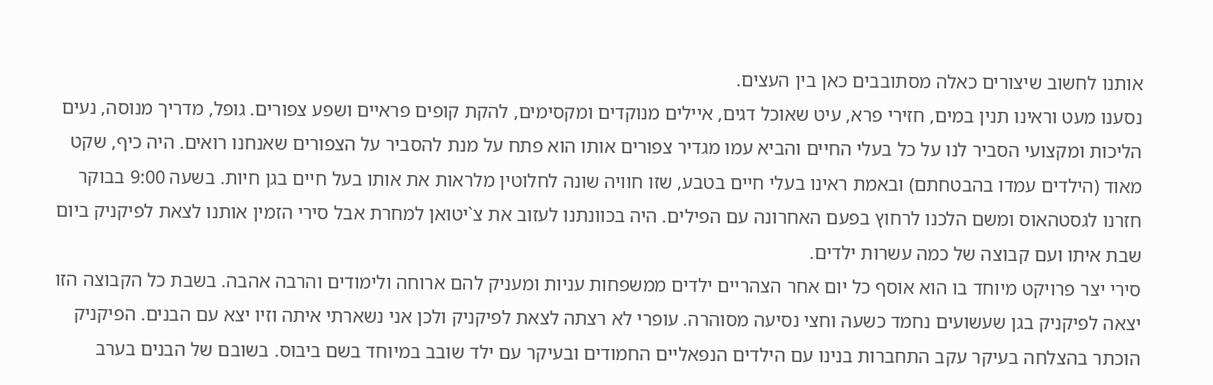אותנו לחשוב שיצורים כאלה מסתובבים כאן בין העצים.
נסענו מעט וראינו תנין במים, חזירי פרא, עיט שאוכל דגים, איילים מנוקדים ומקסימים, להקת קופים פראיים ושפע צפורים. גופל, מדריך מנוסה, נעים הליכות ומקצועי הסביר לנו על כל בעלי החיים והביא עמו מגדיר צפורים אותו הוא פתח על מנת להסביר על הצפורים שאנחנו רואים. היה כיף, שקט מאוד (הילדים עמדו בהבטחתם) ובאמת ראינו בעלי חיים בטבע, שזו חוויה שונה לחלוטין מלראות את אותו בעל חיים בגן חיות. בשעה 9:00 בבוקר חזרנו לגסטהאוס ומשם הלכנו לרחוץ בפעם האחרונה עם הפילים. היה בכוונתנו לעזוב את צ`יטואן למחרת אבל סירי הזמין אותנו לצאת לפיקניק ביום שבת איתו ועם קבוצה של כמה עשרות ילדים.
סירי יצר פרויקט מיוחד בו הוא אוסף כל יום אחר הצהריים ילדים ממשפחות עניות ומעניק להם ארוחה ולימודים והרבה אהבה. בשבת כל הקבוצה הזו יצאה לפיקניק בגן שעשועים נחמד כשעה וחצי נסיעה מסוהרה. עופרי לא רצתה לצאת לפיקניק ולכן אני נשארתי איתה וזיו יצא עם הבנים. הפיקניק הוכתר בהצלחה בעיקר עקב התחברות בנינו עם הילדים הנפאליים החמודים ובעיקר עם ילד שובב במיוחד בשם ביבוס. בשובם של הבנים בערב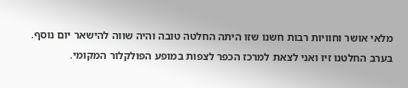מלאי אושר וחוויות רבות חשנו שזו היתה החלטה טובה והיה שווה להישאר יום נוסף. בערב החלטנו זיו ואני לצאת למרכז הכפר לצפות במופע הפולקלור המקומי.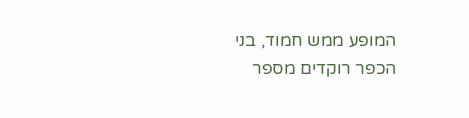המופע ממש חמוד, בני הכפר רוקדים מספר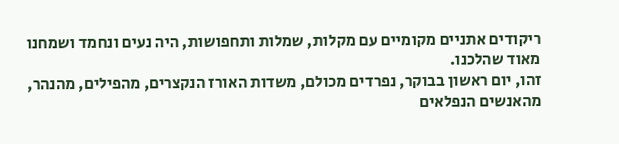ריקודים אתניים מקומיים עם מקלות, שמלות ותחפושות, היה נעים ונחמד ושמחנו מאוד שהלכנו.
זהו, יום ראשון בבוקר, נפרדים מכולם, משדות האורז הנקצרים, מהפילים, מהנהר, מהאנשים הנפלאים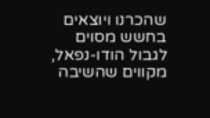שהכרנו ויוצאים בחשש מסוים לגבול הודו-נפאל, מקווים שהשיבה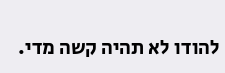להודו לא תהיה קשה מדי.